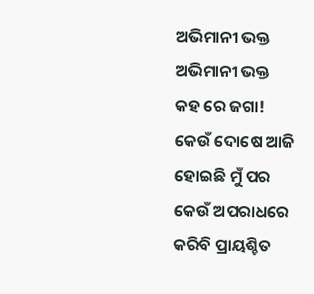ଅଭିମାନୀ ଭକ୍ତ
ଅଭିମାନୀ ଭକ୍ତ
କହ ରେ ଜଗା!
କେଉଁ ଦୋଷେ ଆଜି
ହୋଇଛି ମୁଁ ପର
କେଉଁ ଅପରାଧରେ
କରିବି ପ୍ରାୟଶ୍ଚିତ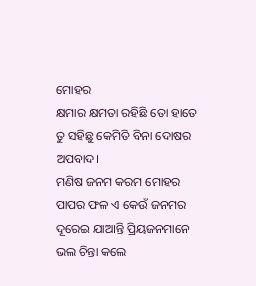ମୋହର
କ୍ଷମାର କ୍ଷମତା ରହିଛି ତୋ ହାତେ
ତୁ ସହିଛୁ କେମିତି ବିନା ଦୋଷର ଅପବାଦ।
ମଣିଷ ଜନମ କରମ ମୋହର
ପାପର ଫଳ ଏ କେଉଁ ଜନମର
ଦୂରେଇ ଯାଆନ୍ତି ପ୍ରିୟଜନମାନେ
ଭଲ ଚିନ୍ତା କଲେ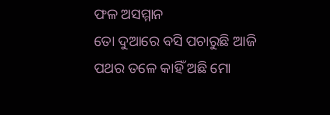ଫଳ ଅସମ୍ମାନ
ତୋ ଦୁଆରେ ବସି ପଚାରୁଛି ଆଜି
ପଥର ତଳେ କାହିଁ ଅଛି ମୋ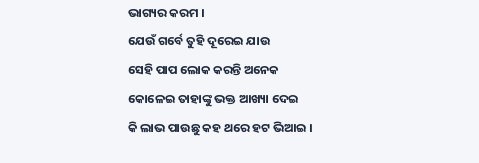ଭାଗ୍ୟର କରମ ।
ଯେଉଁ ଗର୍ବେ ତୁହି ଦୂରେଇ ଯାଉ
ସେହି ପାପ ଲୋକ କରନ୍ତି ଅନେକ
କୋଳେଇ ତାହାଙ୍କୁ ଭକ୍ତ ଆଖ୍ୟା ଦେଇ
କି ଲାଭ ପାଉଛୁ କହ ଥରେ ହଟ ଭିଆଇ ।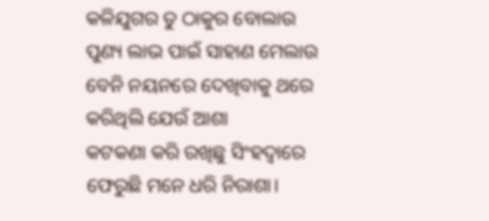କଳିଯୁଗର ତୁ ଠାକୁର ବୋଲାଉ
ପୁଣ୍ୟ ଲାଭ ପାଇଁ ସାହାଣ ମେଲାଉ
ବେନି ନୟନରେ ଦେଖିବାକୁ ଥରେ
କରିଥିଲି ଯେଉଁ ଆଶା
କଟକଣା କରି ରଖିଛୁ ସିଂହଦ୍ଵାରେ
ଫେରୁଛି ମନେ ଧରି ନିରାଶା।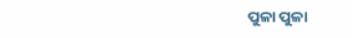ପୁଳା ପୁଳା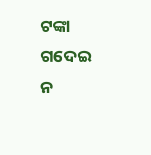ଟଙ୍କା ଗଦେଇ ନ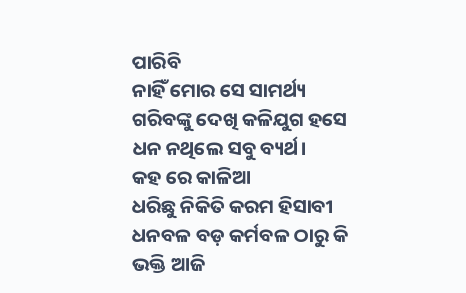ପାରିବି
ନାହିଁ ମୋର ସେ ସାମର୍ଥ୍ୟ
ଗରିବଙ୍କୁ ଦେଖି କଳିଯୁଗ ହସେ
ଧନ ନଥିଲେ ସବୁ ବ୍ୟର୍ଥ।
କହ ରେ କାଳିଆ
ଧରିଛୁ ନିକିତି କରମ ହିସାବୀ
ଧନବଳ ବଡ଼ କର୍ମବଳ ଠାରୁ କି
ଭକ୍ତି ଆଜି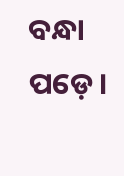ବନ୍ଧା ପଡ଼େ।